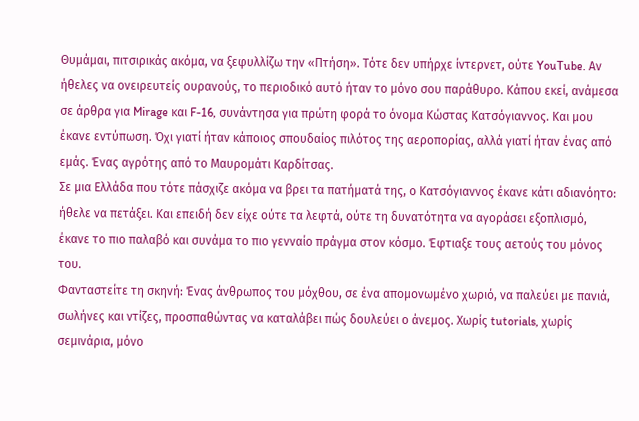Θυμάμαι, πιτσιρικάς ακόμα, να ξεφυλλίζω την «Πτήση». Τότε δεν υπήρχε ίντερνετ, ούτε YouTube. Αν ήθελες να ονειρευτείς ουρανούς, το περιοδικό αυτό ήταν το μόνο σου παράθυρο. Κάπου εκεί, ανάμεσα σε άρθρα για Mirage και F-16, συνάντησα για πρώτη φορά το όνομα Κώστας Κατσόγιαννος. Και μου έκανε εντύπωση. Όχι γιατί ήταν κάποιος σπουδαίος πιλότος της αεροπορίας, αλλά γιατί ήταν ένας από εμάς. Ένας αγρότης από το Μαυρομάτι Καρδίτσας.
Σε μια Ελλάδα που τότε πάσχιζε ακόμα να βρει τα πατήματά της, ο Κατσόγιαννος έκανε κάτι αδιανόητο: ήθελε να πετάξει. Και επειδή δεν είχε ούτε τα λεφτά, ούτε τη δυνατότητα να αγοράσει εξοπλισμό, έκανε το πιο παλαβό και συνάμα το πιο γενναίο πράγμα στον κόσμο. Έφτιαξε τους αετούς του μόνος του.
Φανταστείτε τη σκηνή: Ένας άνθρωπος του μόχθου, σε ένα απομονωμένο χωριό, να παλεύει με πανιά, σωλήνες και ντίζες, προσπαθώντας να καταλάβει πώς δουλεύει ο άνεμος. Χωρίς tutorials, χωρίς σεμινάρια, μόνο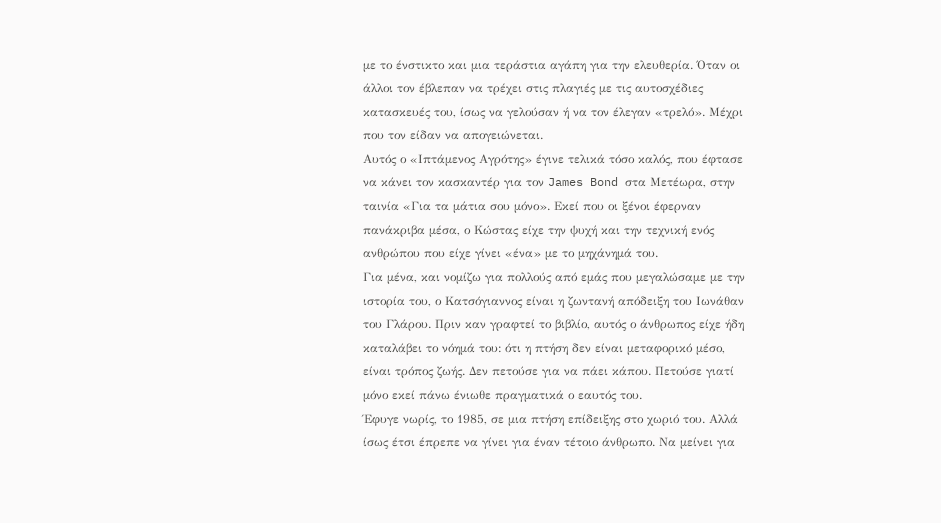με το ένστικτο και μια τεράστια αγάπη για την ελευθερία. Όταν οι άλλοι τον έβλεπαν να τρέχει στις πλαγιές με τις αυτοσχέδιες κατασκευές του, ίσως να γελούσαν ή να τον έλεγαν «τρελό». Μέχρι που τον είδαν να απογειώνεται.
Αυτός ο «Ιπτάμενος Αγρότης» έγινε τελικά τόσο καλός, που έφτασε να κάνει τον κασκαντέρ για τον James Bond στα Μετέωρα, στην ταινία «Για τα μάτια σου μόνο». Εκεί που οι ξένοι έφερναν πανάκριβα μέσα, ο Κώστας είχε την ψυχή και την τεχνική ενός ανθρώπου που είχε γίνει «ένα» με το μηχάνημά του.
Για μένα, και νομίζω για πολλούς από εμάς που μεγαλώσαμε με την ιστορία του, ο Κατσόγιαννος είναι η ζωντανή απόδειξη του Ιωνάθαν του Γλάρου. Πριν καν γραφτεί το βιβλίο, αυτός ο άνθρωπος είχε ήδη καταλάβει το νόημά του: ότι η πτήση δεν είναι μεταφορικό μέσο, είναι τρόπος ζωής. Δεν πετούσε για να πάει κάπου. Πετούσε γιατί μόνο εκεί πάνω ένιωθε πραγματικά ο εαυτός του.
Έφυγε νωρίς, το 1985, σε μια πτήση επίδειξης στο χωριό του. Αλλά ίσως έτσι έπρεπε να γίνει για έναν τέτοιο άνθρωπο. Να μείνει για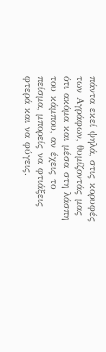πάντα εκεί ψηλά, στις κορυφές των Αγράφων, θυμίζοντάς μας ότι ακόμα και μέσα στη λάσπη του κάμπου, αν έχεις το πείσμα, μπορείς να φτιάξεις φτερά και να φύγεις.